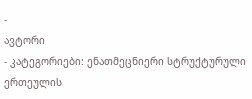-
ავტორი
- კატეგორიები: ენათმეცნიერი სტრუქტურული ერთეულის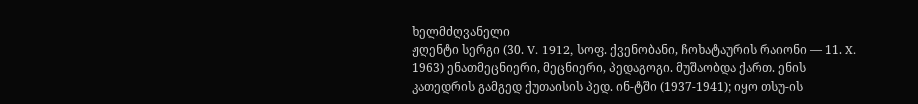ხელმძღვანელი
ჟღენტი სერგი (30. V. 1912, სოფ. ქვენობანი, ჩოხატაურის რაიონი — 11. X. 1963) ენათმეცნიერი, მეცნიერი, პედაგოგი. მუშაობდა ქართ. ენის კათედრის გამგედ ქუთაისის პედ. ინ-ტში (1937-1941); იყო თსუ-ის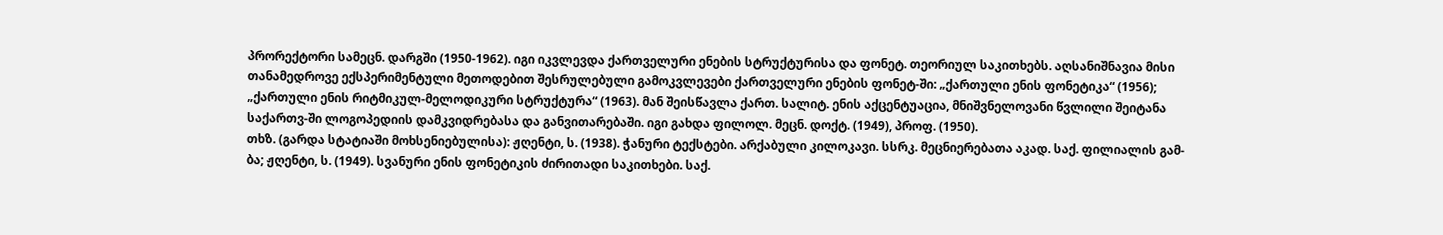პრორექტორი სამეცნ. დარგში (1950-1962). იგი იკვლევდა ქართველური ენების სტრუქტურისა და ფონეტ. თეორიულ საკითხებს. აღსანიშნავია მისი თანამედროვე ექსპერიმენტული მეთოდებით შესრულებული გამოკვლევები ქართველური ენების ფონეტ-ში: „ქართული ენის ფონეტიკა“ (1956); „ქართული ენის რიტმიკულ-მელოდიკური სტრუქტურა“ (1963). მან შეისწავლა ქართ. სალიტ. ენის აქცენტუაცია, მნიშვნელოვანი წვლილი შეიტანა საქართვ-ში ლოგოპედიის დამკვიდრებასა და განვითარებაში. იგი გახდა ფილოლ. მეცნ. დოქტ. (1949), პროფ. (1950).
თხზ. (გარდა სტატიაში მოხსენიებულისა): ჟღენტი, ს. (1938). ჭანური ტექსტები. არქაბული კილოკავი. სსრკ. მეცნიერებათა აკად. საქ. ფილიალის გამ-ბა; ჟღენტი, ს. (1949). სვანური ენის ფონეტიკის ძირითადი საკითხები. საქ.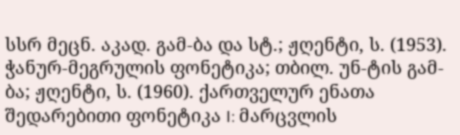სსრ მეცნ. აკად. გამ-ბა და სტ.; ჟღენტი, ს. (1953). ჭანურ-მეგრულის ფონეტიკა; თბილ. უნ-ტის გამ-ბა; ჟღენტი, ს. (1960). ქართველურ ენათა შედარებითი ფონეტიკა I: მარცვლის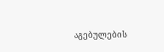აგებულების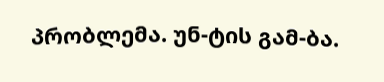პრობლემა. უნ-ტის გამ-ბა.